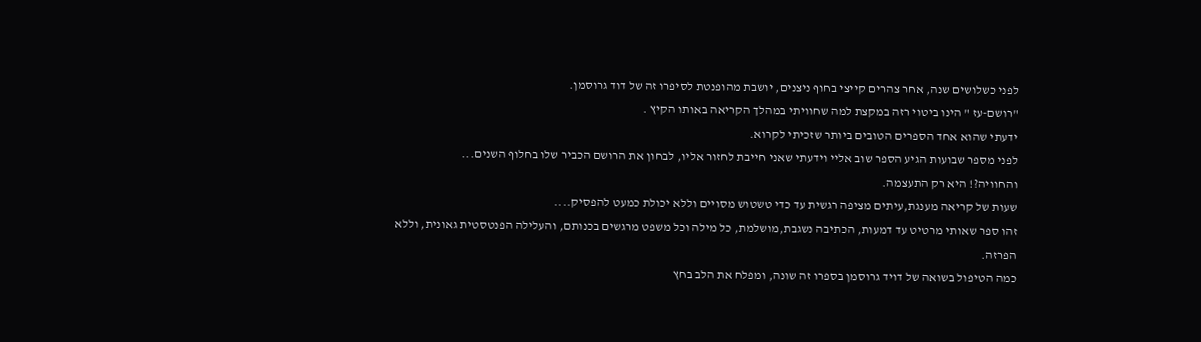לפני כשלושים שנה, אחר צהרים קייצי בחוף ניצנים, יושבת מהופנטת לסיפרו זה של דוד גרוסמן.
"רושם-עז " הינו ביטוי רזה במקצת למה שחוויתי במהלך הקריאה באותו הקיץ .
ידעתי שהוא אחד הספרים הטובים ביותר שזכיתי לקרוא.
לפני מספר שבועות הגיע הספר שוב אליי וידעתי שאני חייבת לחזור אליו, לבחון את הרושם הכביר שלו בחלוף השנים...
והחוויה?! היא רק התעצמה.
שעות של קריאה מענגת,עיתים מציפה רגשית עד כדי טשטוש מסויים וללא יכולת כמעט להפסיק....
זהו ספר שאותי מרטיט עד דמעות, הכתיבה נשגבת,מושלמת, כל מילה וכל משפט מרגשים בכנותם, והעלילה הפנטסטית גאונית, וללא הפרזה.
כמה הטיפול בשואה של דויד גרוסמן בספרו זה שונה, ומפלח את הלב בחץ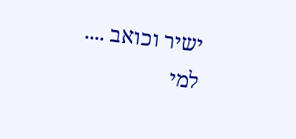ישיר וכואב ....
למי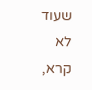שעוד לא קרא,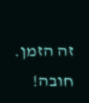זה הזמן. חובה!